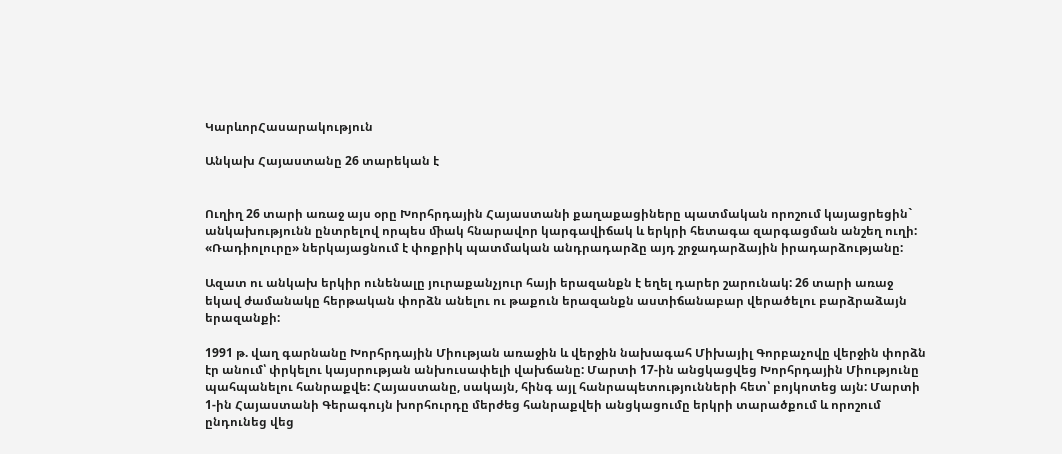ԿարևորՀասարակություն

Անկախ Հայաստանը 26 տարեկան է


Ուղիղ 26 տարի առաջ այս օրը Խորհրդային Հայաստանի քաղաքացիները պատմական որոշում կայացրեցին` անկախությունն ընտրելով որպես ﬕակ հնարավոր կարգավիճակ և երկրի հետագա զարգացման անշեղ ուղի: «Ռադիոլուրը» ներկայացնում է փոքրիկ պատմական անդրադարձը այդ շրջադարձային իրադարձությանը:

Ազատ ու անկախ երկիր ունենալը յուրաքանչյուր հայի երազանքն է եղել դարեր շարունակ: 26 տարի առաջ եկավ ժամանակը հերթական փորձն անելու ու թաքուն երազանքն աստիճանաբար վերածելու բարձրաձայն երազանքի:

1991 թ. վաղ գարնանը Խորհրդային Միության առաջին և վերջին նախագահ Միխայիլ Գորբաչովը վերջին փորձն էր անում՝ փրկելու կայսրության անխուսափելի վախճանը: Մարտի 17-ին անցկացվեց Խորհրդային Միությունը պահպանելու հանրաքվե: Հայաստանը, սակայն, հինգ այլ հանրապետությունների հետ՝ բոյկոտեց այն: Մարտի 1-ին Հայաստանի Գերագույն խորհուրդը մերժեց հանրաքվեի անցկացումը երկրի տարածքում և որոշում ընդունեց վեց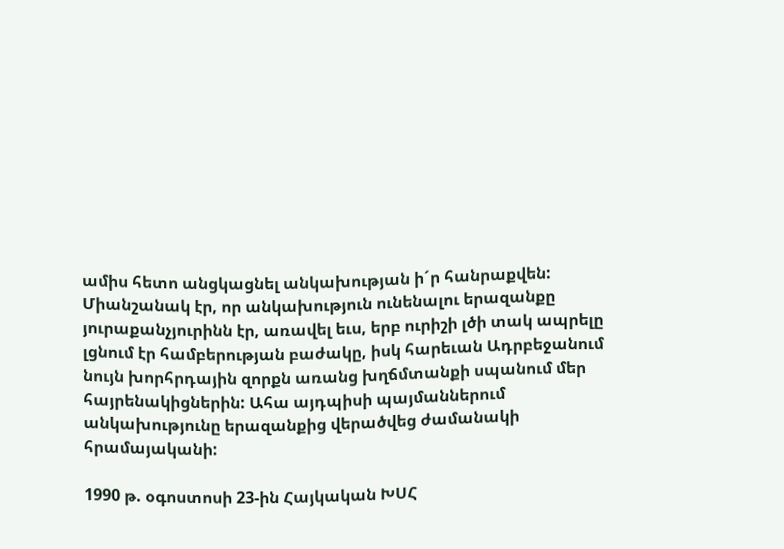ամիս հետո անցկացնել անկախության ի´ր հանրաքվեն: Միանշանակ էր, որ անկախություն ունենալու երազանքը յուրաքանչյուրինն էր, առավել եւս, երբ ուրիշի լծի տակ ապրելը լցնում էր համբերության բաժակը, իսկ հարեւան Ադրբեջանում նույն խորհրդային զորքն առանց խղճմտանքի սպանում մեր հայրենակիցներին: Ահա այդպիսի պայմաններում անկախությունը երազանքից վերածվեց ժամանակի հրամայականի:

1990 թ. օգոստոսի 23-ին Հայկական ԽՍՀ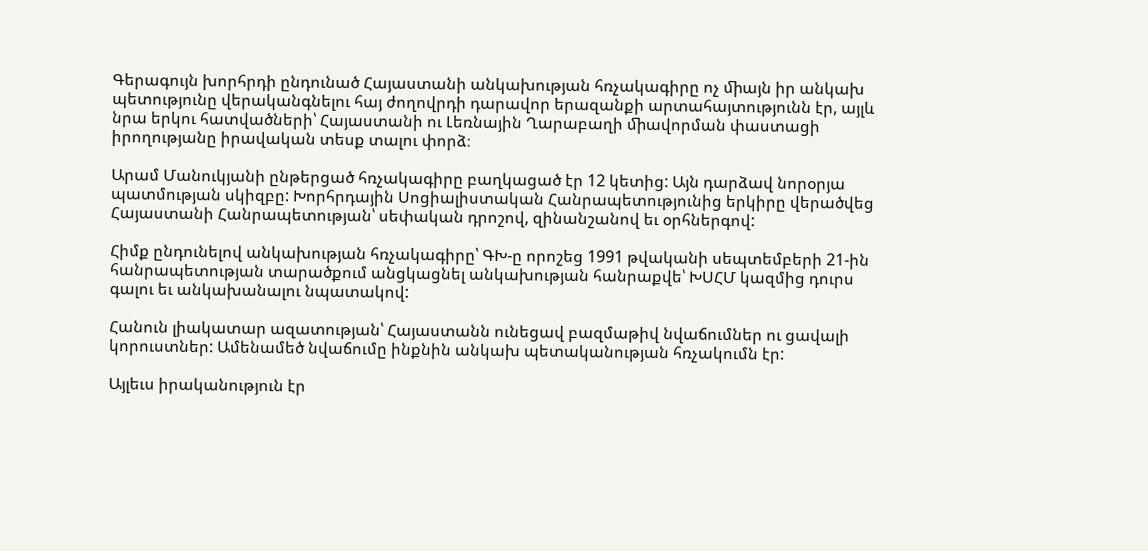Գերագույն խորհրդի ընդունած Հայաստանի անկախության հռչակագիրը ոչ ﬕայն իր անկախ պետությունը վերականգնելու հայ ժողովրդի դարավոր երազանքի արտահայտությունն էր, այլև նրա երկու հատվածների՝ Հայաստանի ու Լեռնային Ղարաբաղի ﬕավորման փաստացի իրողությանը իրավական տեսք տալու փորձ։

Արամ Մանուկյանի ընթերցած հռչակագիրը բաղկացած էր 12 կետից: Այն դարձավ նորօրյա պատմության սկիզբը: Խորհրդային Սոցիալիստական Հանրապետությունից երկիրը վերածվեց Հայաստանի Հանրապետության՝ սեփական դրոշով, զինանշանով եւ օրհներգով:

Հիմք ընդունելով անկախության հռչակագիրը՝ ԳԽ-ը որոշեց 1991 թվականի սեպտեմբերի 21-ին հանրապետության տարածքում անցկացնել անկախության հանրաքվե՝ ԽՍՀՄ կազմից դուրս գալու եւ անկախանալու նպատակով:

Հանուն լիակատար ազատության՝ Հայաստանն ունեցավ բազմաթիվ նվաճումներ ու ցավալի կորուստներ: Ամենամեծ նվաճումը ինքնին անկախ պետականության հռչակումն էր:

Այլեւս իրականություն էր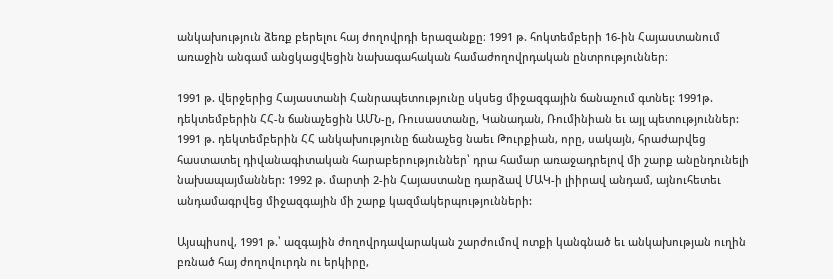անկախություն ձեռք բերելու հայ ժողովրդի երազանքը։ 1991 թ. հոկտեմբերի 16-ին Հայաստանում առաջին անգամ անցկացվեցին նախագահական համաժողովրդական ընտրություններ։

1991 թ. վերջերից Հայաստանի Հանրապետությունը սկսեց միջազգային ճանաչում գտնել: 1991թ. դեկտեմբերին ՀՀ-ն ճանաչեցին ԱՄՆ-ը, Ռուսաստանը, Կանադան, Ռումինիան եւ այլ պետություններ: 1991 թ. դեկտեմբերին ՀՀ անկախությունը ճանաչեց նաեւ Թուրքիան, որը, սակայն, հրաժարվեց հաստատել դիվանագիտական հարաբերություններ՝ դրա համար առաջադրելով մի շարք անընդունելի նախապայմաններ: 1992 թ. մարտի 2-ին Հայաստանը դարձավ ՄԱԿ-ի լիիրավ անդամ, այնուհետեւ անդամագրվեց միջազգային մի շարք կազմակերպությունների:

Այսպիսով, 1991 թ.՝ ազգային ժողովրդավարական շարժումով ոտքի կանգնած եւ անկախության ուղին բռնած հայ ժողովուրդն ու երկիրը,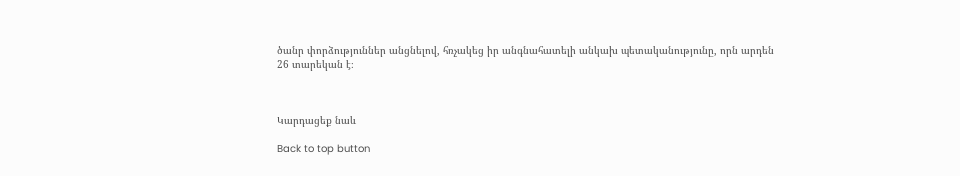ծանր փորձություններ անցնելով, հռչակեց իր անգնահատելի անկախ պետականությունը, որն արդեն 26 տարեկան է։



Կարդացեք նաև

Back to top button